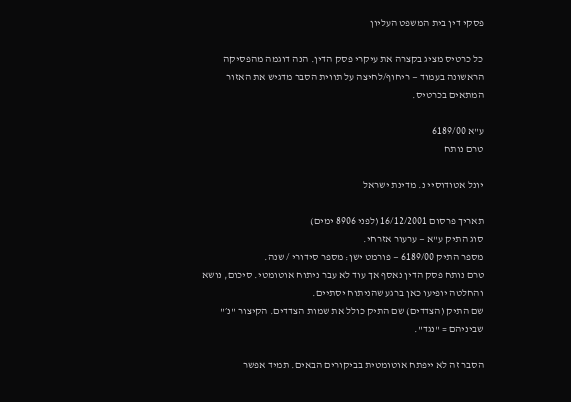פסקי דין בית המשפט העליון

כל כרטיס מציג בקצרה את עיקרי פסק הדין. הנה דוגמה מהפסיקה הראשונה בעמוד — ריחוף/לחיצה על תווית הסבר מדגיש את האזור המתאים בכרטיס.

ע"א 6189/00
טרם נותח

יונל אטודוסיי נ. מדינת ישראל

תאריך פרסום 16/12/2001 (לפני 8906 ימים)
סוג התיק ע"א — ערעור אזרחי.
מספר התיק 6189/00 — פורמט ישן: מספר סידורי / שנה.
טרם נותח פסק הדין נאסף אך עוד לא עבר ניתוח אוטומטי. סיכום, נושא והחלטה יופיעו כאן ברגע שהניתוח יסתיים.
שם התיק (הצדדים) שם התיק כולל את שמות הצדדים. הקיצור "נ׳" שביניהם = "נגד".

הסבר זה לא ייפתח אוטומטית בביקורים הבאים. תמיד אפשר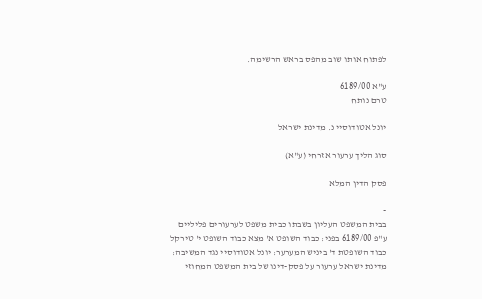לפתוח אותו שוב מהפס בראש הרשימה.

ע"א 6189/00
טרם נותח

יונל אטודוסיי נ. מדינת ישראל

סוג הליך ערעור אזרחי (ע"א)

פסק הדין המלא

-
בבית המשפט העליון בשבתו כבית משפט לערעורים פליליים ע"פ 6189/00 בפני: כבוד השופט א' מצא כבוד השופט י' טירקל כבוד השופטת ד' ביניש המערער: יונל אטודוסיי נגד המשיבה: מדינת ישראל ערעור על פסק-דינו של בית המשפט המחוזי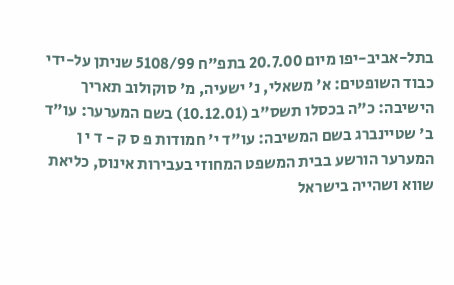בתל-אביב-יפו מיום 20.7.00 בתפ"ח 5108/99 שניתן על-ידי כבוד השופטים: א' משאלי, נ' ישעיה, מ' סוקולוב תאריך הישיבה: כ"ה בכסלו תשס"ב (10.12.01) בשם המערער: עו"ד ב' שטיינברג בשם המשיבה: עו"ד י' חמודות פ ס ק - ד י ן המערער הורשע בבית המשפט המחוזי בעבירות אינוס, כליאת שווא ושהייה בישראל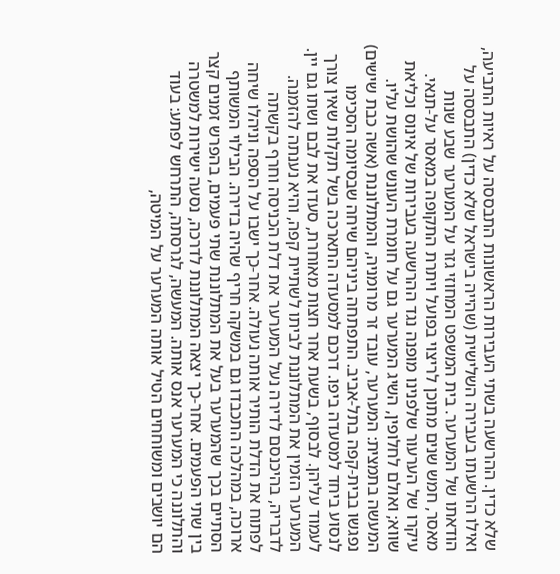שלא כדין. ההרשעה בשתי העבירות הראשונות התבססה על ראיות התביעה, ואילו הרשעתו בעבירה השלישית (שהייה בישראל שלא כדין) התבססה על הודאתו של המערער. בית המשפט המחוזי גזר על המערער שבע שנות מאסר, חמש שנים מתוכן לריצוי בפועל ויתרת התקופה במאסר על-תנאי. עיקרו של הערעור שלפנינו מופנה נגד ההרשעה בעבירות של אינוס וכליאת שווא; ואולם לחלופין, השיג המערער גם על חומרת העונש שהושת עליו. המעשה בתמצית: המערער, עובד זר מרומניה, והמתלוננת (אשה כבת שישים) נפגשו בבית-קפה בתל-אביב. התפתחה ביניהם שיחה שבסיומה הסכימו לנסוע ביחד למסעדה ביפו. דרכם למסעדה התארכה בשל תקלות שאין צורך לעמוד עליהן. לבסוף, בשעת אחר חצות מאוחרת, סעדו את לבם ושתו גם יין. המערער הזמין את המתלוננת לביתו לשתיית קפה, והיא נענתה להזמנה. לדבריה, בהיכנסם לדירה נעל המערער את דלת הכניסה וחרף בקשתה לפתוח את הדלת הותיר אותה נעולה. אחר-כך ישבו על הספה וניהלו שיחה ארוכה, במהלכה התכבדו גם במשקה חריף שהיה בדירה. הבילוי המשותף הסתיים בכך שהמערער בעל את המתלוננת שתי פעמים, בהפרש זמנים קצר בין שתי הפעמים. אחר-כך יצאה המתלוננת לדרכה, נסעה ישירות למשטרה והתלוננה כי המערער אנס אותה. המעשה, לגרסתה, התרחש לפתע: בעוד הם יושבים ומשוחחים הטיל אותה המערער על המיטה,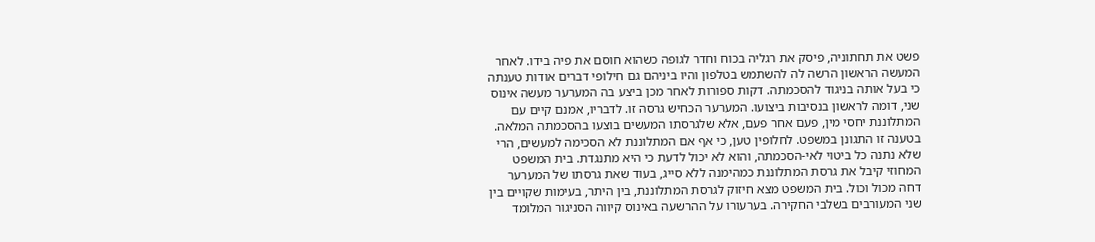פשט את תחתוניה, פיסק את רגליה בכוח וחדר לגופה כשהוא חוסם את פיה בידו. לאחר המעשה הראשון הרשה לה להשתמש בטלפון והיו ביניהם גם חילופי דברים אודות טענתה כי בעל אותה בניגוד להסכמתה. דקות ספורות לאחר מכן ביצע בה המערער מעשה אינוס שני, דומה לראשון בנסיבות ביצועו. המערער הכחיש גרסה זו. לדבריו, אמנם קיים עם המתלוננת יחסי מין, פעם אחר פעם, אלא שלגרסתו המעשים בוצעו בהסכמתה המלאה. בטענה זו התגונן במשפט. לחלופין טען, כי אף אם המתלוננת לא הסכימה למעשים, הרי שלא נתנה כל ביטוי לאי-הסכמתה, והוא לא יכול לדעת כי היא מתנגדת. בית המשפט המחוזי קיבל את גרסת המתלוננת כמהימנה ללא סייג, בעוד שאת גרסתו של המערער דחה מכול וכול. בית המשפט מצא חיזוק לגרסת המתלוננת, בין היתר, בעימות שקויים בין שני המעורבים בשלבי החקירה. בערעורו על ההרשעה באינוס קיווה הסניגור המלומד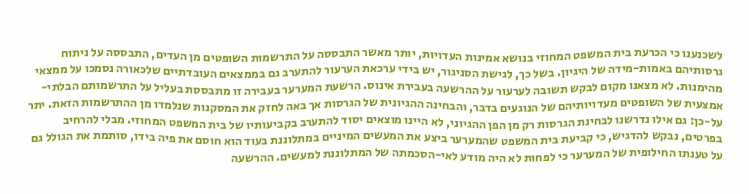לשכנענו כי הכרעת בית המשפט המחוזי בנושא אמינות העדויות, יותר מאשר התבססה על התרשמות השופטים מן העדים, התבססה על ניתוח גרסותיהם באמות-מידה של היגיון. בשל כך, לגישת הסניגור, יש בידי ערכאת הערעור להתערב גם בממצאים העובדתיים שלכאורה נסמכו על ממצאי מהימנות. לא מצאנו מקום לבקש תשובה לערעור על ההרשעה בעבירת אינוס. הרשעת המערער בעבירה זו מתבססת בעליל על התרשמותם הבלתי-אמצעית של השופטים מעדויותיהם של הנוגעים בדבר, והבחינה ההגיונית של הגרסות אך באה לחזק את המסקנות שנלמדו מן ההתרשמות הזאת. יתר על-כן: גם אילו נדרשנו לבחינת הגרסות רק מן הפן ההגיוני, לא היינו מוצאים יסוד להתערב בקביעותיו של בית המשפט המחוזי. מבלי להרחיב בפרטים, נבקש להדגיש, כי קביעת בית המשפט שהמערער ביצע את המעשים המיניים במתלוננת בעוד הוא חוסם את פיה בידו, סותמת את הגולל גם על טענתו החילופית של המערער כי לפחות לא היה מודע לאי-הסכמתה של המתלוננת למעשים. ההרשעה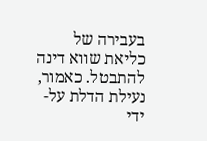בעבירה של כליאת שווא דינה להתבטל. כאמור, נעילת הדלת על-ידי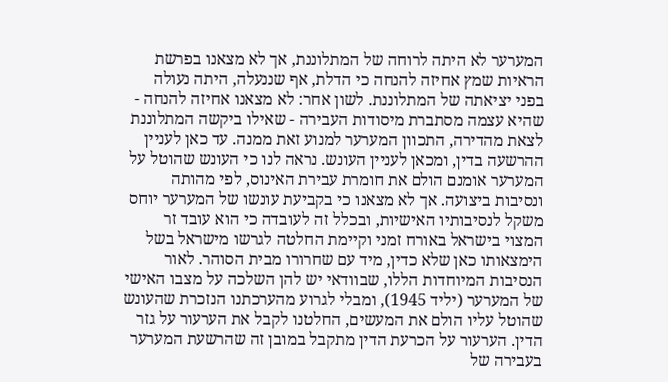המערער לא היתה לרוחה של המתלוננת, אך לא מצאנו בפרשת הראיות שמץ אחיזה להנחה כי הדלת, אף שננעלה, היתה נעולה בפני יציאתה של המתלוננת. לשון אחר: לא מצאנו אחיזה להנחה - שהיא עצמה מסתברת מיסודות העבירה - שאילו ביקשה המתלוננת לצאת מהדירה, התכוון המערער למנוע זאת ממנה. עד כאן לעניין ההרשעה בדין, ומכאן לעניין העונש. נראה לנו כי העונש שהוטל על המערער אומנם הולם את חומרת עבירת האינוס, לפי מהותה ונסיבות ביצועה. אך לא מצאנו כי בקביעת עונשו של המערער יוחס משקל לנסיבותיו האישיות, ובכלל זה לעובדה כי הוא עובד זר המצוי בישראל באורח זמני וקיימת החלטה לגרשו מישראל בשל הימצאותו כאן שלא כדין, מיד עם שחרורו מבית הסוהר. לאור הנסיבות המיוחדות הללו, שבוודאי יש להן השלכה על מצבו האישי של המערער (יליד 1945), ומבלי לגרוע מהערכתנו הנזכרת שהעונש שהוטל עליו הולם את המעשים, החלטנו לקבל את הערעור על גזר הדין. הערעור על הכרעת הדין מתקבל במובן זה שהרשעת המערער בעבירה של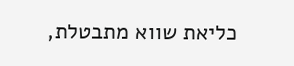כליאת שווא מתבטלת,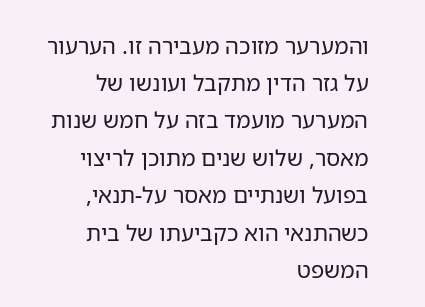והמערער מזוכה מעבירה זו. הערעור על גזר הדין מתקבל ועונשו של המערער מועמד בזה על חמש שנות מאסר, שלוש שנים מתוכן לריצוי בפועל ושנתיים מאסר על-תנאי, כשהתנאי הוא כקביעתו של בית המשפט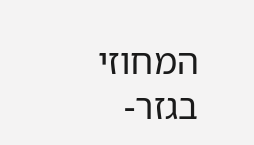המחוזי בגזר-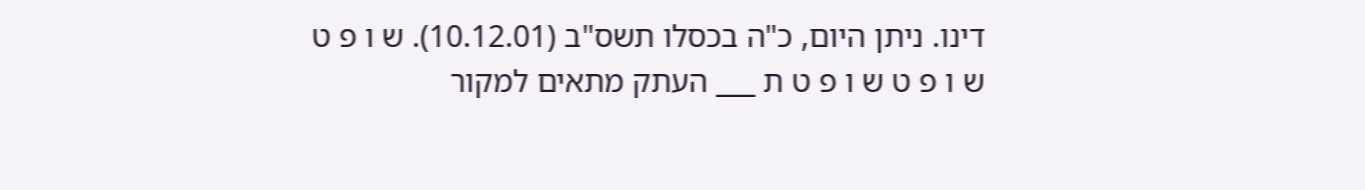דינו. ניתן היום, כ"ה בכסלו תשס"ב (10.12.01). ש ו פ ט ש ו פ ט ש ו פ ט ת ___ העתק מתאים למקור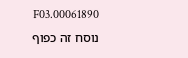00061890.F03 נוסח זה כפוף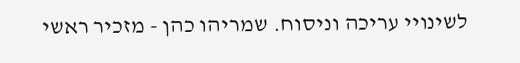לשינויי עריכה וניסוח. שמריהו כהן - מזכיר ראשי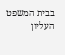בבית המשפט העליון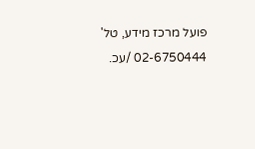פועל מרכז מידע, טל' 02-6750444 /עכ.